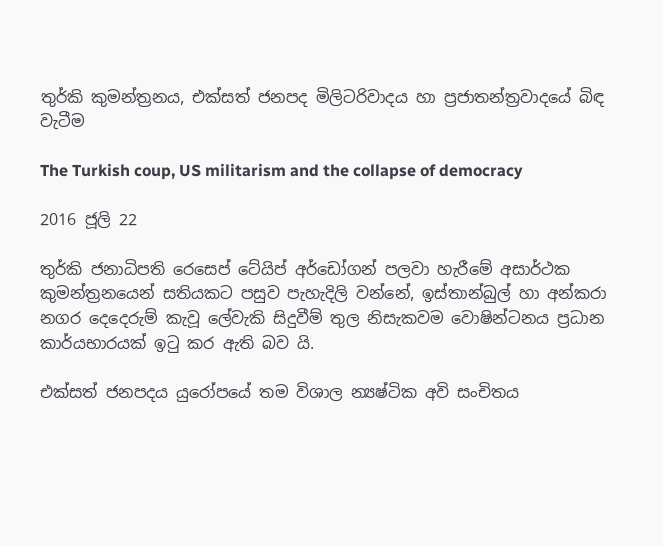තුර්කි කුමන්ත්‍රනය, එක්සත් ජනපද මිලිටරිවාදය හා ප්‍රජාතන්ත්‍රවාදයේ බිඳ වැටීම

The Turkish coup, US militarism and the collapse of democracy

2016 ජූලි 22

තුර්කි ජනාධිපති රෙසෙප් ටේයිප් අර්ඩෝගන් පලවා හැරීමේ අසාර්ථක කුමන්ත්‍රනයෙන් සතියකට පසුව පැහැදිලි වන්නේ, ඉස්තාන්බුල් හා අන්කරා නගර දෙදෙරුම් කැවූ ලේවැකි සිදුවීම් තුල නිසැකවම වොෂින්ටනය ප්‍රධාන කාර්යභාරයක් ඉටු කර ඇති බව යි.

එක්සත් ජනපදය යුරෝපයේ තම විශාල න්‍යෂ්ටික අවි සංචිතය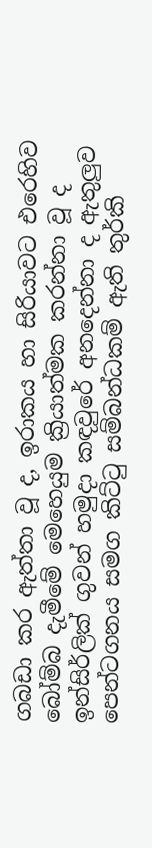ගබඩා කර ඇත්තා වූ ද, ඉරාකය හා සිරියාවට එරෙහිව බෝම්බ දැමීමේ මෙහෙයුම ක්‍රියාත්මක කරන්නා වූ ද ඉන්සිර්ලික් ගුවන් හමුදා කඳවුරේ අනදෙන්නා ද ඇතුලුව පෙන්ටගනය සමග කිට්ටු සම්බන්ධකම් ඇති තුර්කි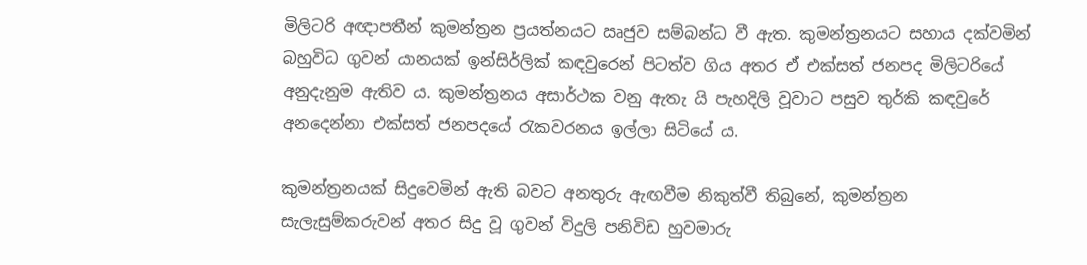මිලිටරි අඥාපතීන් කුමන්ත්‍රන ප්‍රයත්නයට ඍජුව සම්බන්ධ වී ඇත. කුමන්ත්‍රනයට සහාය දක්වමින් බහුවිධ ගුවන් යානයක් ඉන්සිර්ලික් කඳවුරෙන් පිටත්ව ගිය අතර ඒ එක්සත් ජනපද මිලිටරියේ අනුදැනුම ඇතිව ය. කුමන්ත්‍රනය අසාර්ථක වනු ඇතැ යි පැහදිලි වූවාට පසුව තුර්කි කඳවුරේ අනදෙන්නා එක්සත් ජනපදයේ රැකවරනය ඉල්ලා සිටියේ ය.

කුමන්ත්‍රනයක් සිදුවෙමින් ඇති බවට අනතුරු ඇඟවීම නිකුත්වී තිබුනේ, කුමන්ත්‍රන සැලැසුම්කරුවන් අතර සිදු වූ ගුවන් විදුලි පනිවිඩ හුවමාරු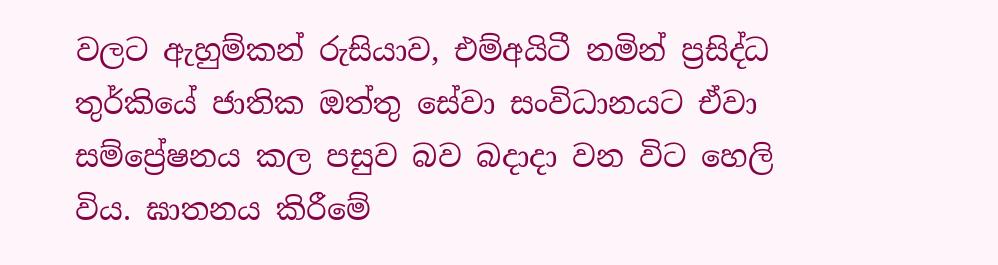වලට ඇහුම්කන් රුසියාව, එම්අයිටී නමින් ප්‍රසිද්ධ තුර්කියේ ජාතික ඔත්තු සේවා සංවිධානයට ඒවා සම්ප්‍රේෂනය කල පසුව බව බදාදා වන විට හෙලි විය. ඝාතනය කිරීමේ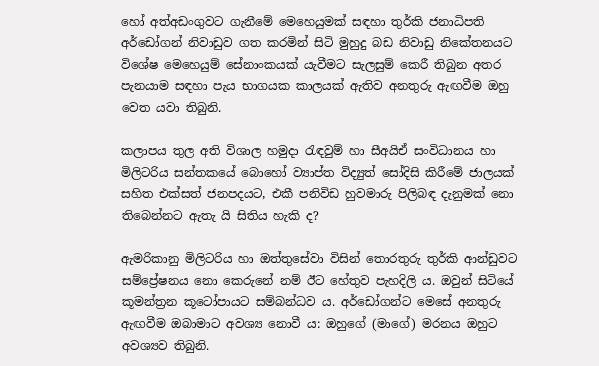හෝ අත්අඩංගුවට ගැනීමේ මෙහෙයුමක් සඳහා තුර්කි ජනාධිපති අර්ඩෝගන් නිවාඩුව ගත කරමින් සිටි මුහුදු බඩ නිවාඩු නිකේතනයට විශේෂ මෙහෙයුම් සේනාංකයක් යැවීමට සැලසුම් කෙරී තිබුන අතර පැනයාම සඳහා පැය භාගයක කාලයක් ඇතිව අනතුරු ඇඟවීම ඔහු වෙත යවා තිබුනි.

කලාපය තුල අති විශාල හමුදා රැඳවුම් හා සීඅයිඒ සංවිධානය හා මිලිටරිය සන්තකයේ බොහෝ ව්‍යාප්ත විද්‍යුත් සෝදිසි කිරීමේ ජාලයක් සහිත එක්සත් ජනපදයට, එකී පනිවිඩ හුවමාරු පිලිබඳ දැනුමක් නො තිබෙන්නට ඇතැ යි සිතිය හැකි ද?

ඇමරිකානු මිලිටරිය හා ඔත්තුසේවා විසින් තොරතුරු තුර්කි ආන්ඩුවට සම්ප්‍රේෂනය නො කෙරුනේ නම් ඊට හේතුව පැහදිලි ය. ඔවුන් සිටියේ කූමන්ත්‍රන කූටෝපායට සම්බන්ධව ය. අර්ඩෝගන්ට මෙසේ අනතුරු ඇඟවීම ඔබාමාට අවශ්‍ය නොවී ය: ඔහුගේ (මාගේ) මරනය ඔහුට අවශ්‍යව තිබුනි.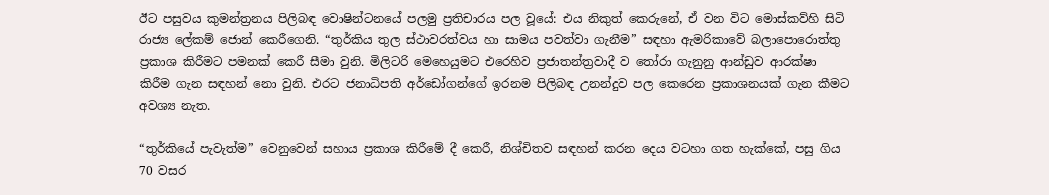ඊට පසුවය කුමන්ත්‍රනය පිලිබඳ වොෂින්ටනයේ පලමු ප්‍රතිචාරය පල වූයේ: එය නිකුත් කෙරුනේ, ඒ වන විට මොස්කව්හි සිටි රාජ්‍ය ලේකම් ජොන් කෙරීගෙනි. “තුර්කිය තුල ස්ථාවරත්වය හා සාමය පවත්වා ගැනීම” සඳහා ඇමරිකාවේ බලාපොරොත්තු ප්‍රකාශ කිරීමට පමනක් කෙරී සීමා වුනි. මිලිටරි මෙහෙයුමට එරෙහිව ප්‍රජාතන්ත්‍රවාදී ව තෝරා ගැනුනු ආන්ඩුව ආරක්ෂා කිරීම ගැන සඳහන් නො වුනි. එරට ජනාධිපති අර්ඩෝගන්ගේ ඉරනම පිලිබඳ උනන්දුව පල කෙරෙන ප්‍රකාශනයක් ගැන කීමට අවශ්‍ය නැත.

“තුර්කියේ පැවැත්ම” වෙනුවෙන් සහාය ප්‍රකාශ කිරීමේ දී කෙරී, නිශ්චිතව සඳහන් කරන දෙය වටහා ගත හැක්කේ, පසු ගිය 70 වසර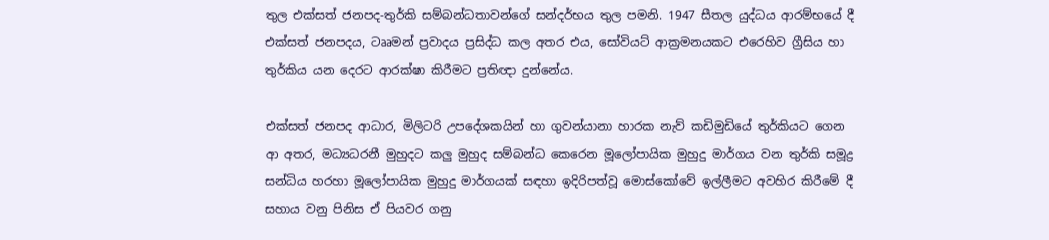තුල එක්සත් ජනපද-තුර්කි සම්බන්ධතාවන්ගේ සන්දර්භය තුල පමනි. 1947 සීතල යුද්ධය ආරම්භයේ දී එක්සත් ජනපදය, ටෲමන් ප්‍රවාදය ප්‍රසිද්ධ කල අතර එය, සෝවියට් ආක්‍රමනයකට එරෙහිව ග්‍රීසිය හා තුර්කිය යන දෙරට ආරක්ෂා කිරීමට ප්‍රතිඥා දුන්නේය.

එක්සත් ජනපද ආධාර, මිලිටරි උපදේශකයින් හා ගුවන්යානා හාරක නැව් කඩිමුඩියේ තුර්කියට ගෙන ආ අතර, මධ්‍යධරනී මුහුදට කලු මුහුද සම්බන්ධ කෙරෙන මූලෝපායික මුහුදු මාර්ගය වන තුර්කි සමූද්‍ර සන්ධිය හරහා මූලෝපායික මුහුදු මාර්ගයක් සඳහා ඉදිරිපත්වූ මොස්කෝවේ ඉල්ලීමට අවහිර කිරීමේ දී සහාය වනු පිනිස ඒ පියවර ගනු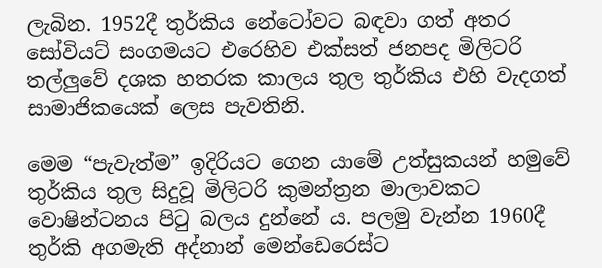ලැබින. 1952දී තුර්කිය නේටෝවට බඳවා ගත් අතර සෝවියට් සංගමයට එරෙහිව එක්සත් ජනපද මිලිටරි තල්ලුවේ දශක හතරක කාලය තුල තුර්කිය එහි වැදගත් සාමාජිකයෙක් ලෙස පැවතිනි.

මෙම “පැවැත්ම” ඉදිරියට ගෙන යාමේ උත්සුකයන් හමුවේ තුර්කිය තුල සිදුවූ මිලිටරි කුමන්ත්‍රන මාලාවකට වොෂින්ටනය පිටු බලය දුන්නේ ය. පලමු වැන්න 1960දී තුර්කි අගමැති අද්නාන් මෙන්ඩෙරෙස්ට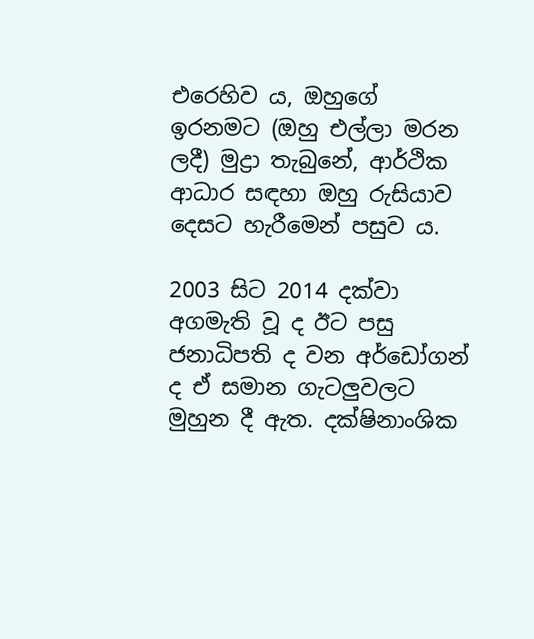එරෙහිව ය, ඔහුගේ ඉරනමට (ඔහු එල්ලා මරන ලදී) මුද්‍රා තැබුනේ, ආර්ථික ආධාර සඳහා ඔහු රුසියාව දෙසට හැරීමෙන් පසුව ය.

2003 සිට 2014 දක්වා අගමැති වූ ද ඊට පසු ජනාධිපති ද වන අර්ඩෝගන් ද ඒ සමාන ගැටලුවලට මුහුන දී ඇත. දක්ෂිනාංශික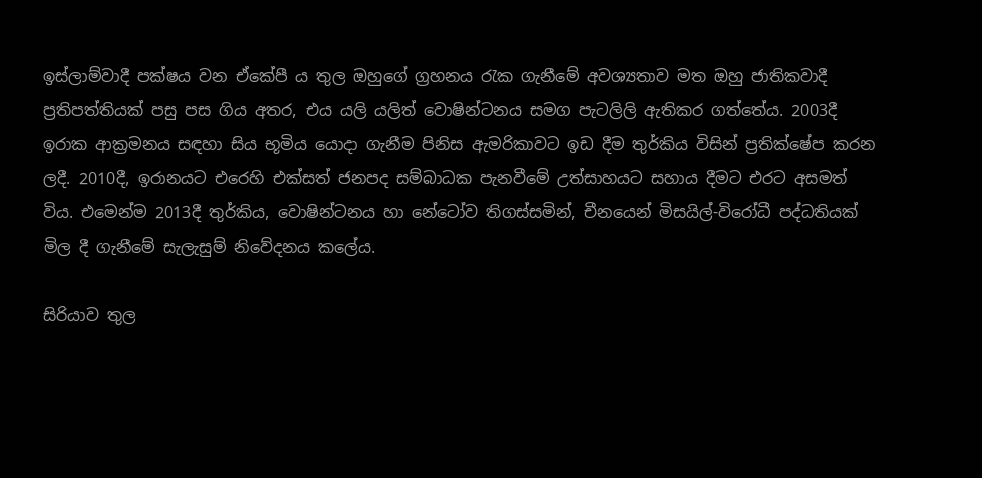ඉස්ලාම්වාදී පක්ෂය වන ඒකේපී ය තුල ඔහුගේ ග්‍රහනය රැක ගැනීමේ අවශ්‍යතාව මත ඔහු ජාතිකවාදී ප්‍රතිපත්තියක් පසු පස ගිය අතර, එය යලි යලිත් වොෂින්ටනය සමග පැටලිලි ඇතිකර ගත්තේය. 2003දී ඉරාක ආක්‍රමනය සඳහා සිය භූමිය යොදා ගැනීම පිනිස ඇමරිකාවට ඉඩ දීම තුර්කිය විසින් ප්‍රතික්ෂේප කරන ලදී. 2010දී, ඉරානයට එරෙහි එක්සත් ජනපද සම්බාධක පැනවීමේ උත්සාහයට සහාය දීමට එරට අසමත් විය. එමෙන්ම 2013දී තුර්කිය, වොෂින්ටනය හා නේටෝව තිගස්සමින්, චීනයෙන් මිසයිල්-විරෝධී පද්ධතියක් මිල දී ගැනීමේ සැලැසුම් නිවේදනය කලේය.

සිරියාව තුල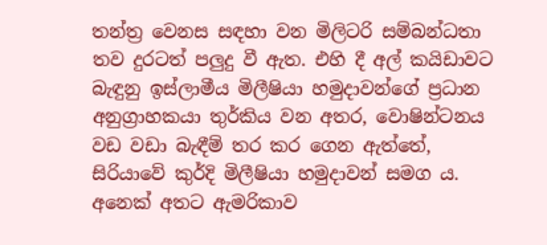තන්ත්‍ර වෙනස සඳහා වන මිලිටරි සම්බන්ධතා තව දුරටත් පලුදු වී ඇත. එහි දී අල් කයිඩාවට බැඳුනු ඉස්ලාමීය මිලීෂියා හමුදාවන්ගේ ප්‍රධාන අනුග්‍රාහකයා තුර්කිය වන අතර, වොෂින්ටනය වඩ වඩා බැඳීම් තර කර ගෙන ඇත්තේ, සිරියාවේ කුර්දි මිලීෂියා හමුදාවන් සමග ය. අනෙක් අතට ඇමරිකාව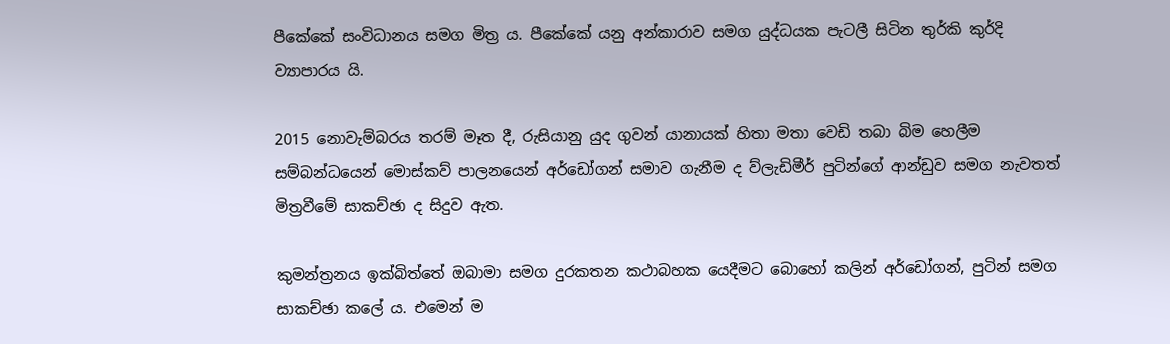පීකේකේ සංවිධානය සමග මිත්‍ර ය. පීකේකේ යනු අන්කාරාව සමග යුද්ධයක පැටලී සිටින තුර්කි කුර්දි ව්‍යාපාරය යි.

2015 නොවැම්බරය තරම් මෑත දී, රුසියානු යුද ගුවන් යානායක් හිතා මතා වෙඩි තබා බිම හෙලීම සම්බන්ධයෙන් මොස්කව් පාලනයෙන් අර්ඩෝගන් සමාව ගැනීම ද ව්ලැඩිමීර් පුටින්ගේ ආන්ඩුව සමග නැවතත් මිත්‍රවීමේ සාකච්ඡා ද සිදුව ඇත.

කුමන්ත්‍රනය ඉක්බිත්තේ ඔබාමා සමග දුරකතන කථාබහක යෙදීමට බොහෝ කලින් අර්ඩෝගන්, පුටින් සමග සාකච්ඡා කලේ ය. එමෙන් ම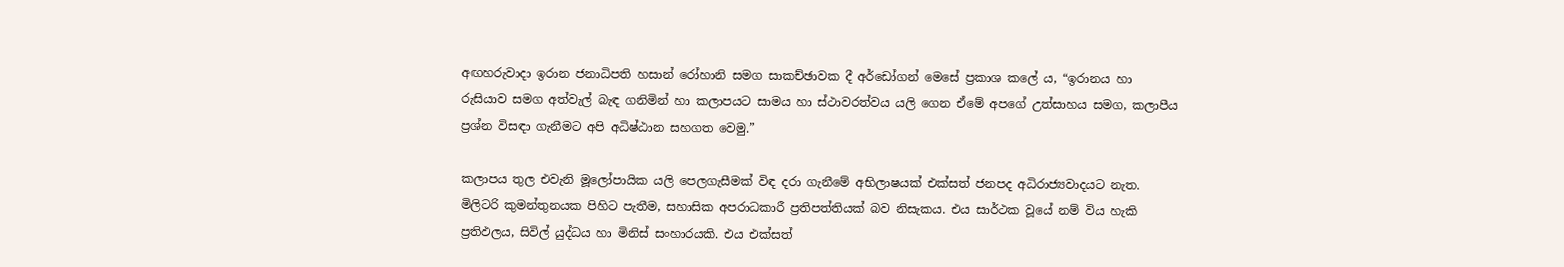අඟහරුවාදා ඉරාන ජනාධිපති හසාන් රෝහානි සමග සාකච්ඡාවක දී අර්ඩෝගන් මෙසේ ප්‍රකාශ කලේ ය, “ඉරානය හා රුසියාව සමග අත්වැල් බැඳ ගනිමින් හා කලාපයට සාමය හා ස්ථාවරත්වය යලි ගෙන ඒමේ අපගේ උත්සාහය සමග, කලාපීය ප්‍රශ්න විසඳා ගැනීමට අපි අධිෂ්ඨාන සහගත වෙමු.”

කලාපය තුල එවැනි මූලෝපායික යලි පෙලගැසීමක් විඳ දරා ගැනීමේ අභිලාෂයක් එක්සත් ජනපද අධිරාජ්‍යවාදයට නැත. මිලිටරි කුමන්තුනයක පිහිට පැතීම, සහාසික අපරාධකාරී ප්‍රතිපත්තියක් බව නිසැකය. එය සාර්ථක වූයේ නම් විය හැකි ප්‍රතිඵලය, සිවිල් යුද්ධය හා මිනිස් සංහාරයකි. එය එක්සත්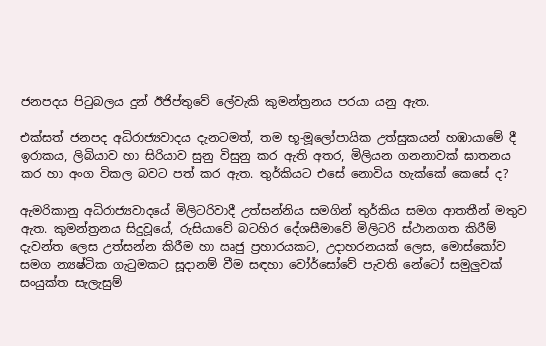ජනපදය පිටුබලය දුන් ඊජිප්තුවේ ලේවැකි කුමන්ත්‍රනය පරයා යනු ඇත.

එක්සත් ජනපද අධිරාජ්‍යවාදය දැනටමත්, තම භූ-මූලෝපායික උත්සුකයන් හඹායාමේ දී ඉරාකය, ලිබියාව හා සිරියාව සුනු විසුනු කර ඇති අතර, මිලියන ගනනාවක් ඝාතනය කර හා අංග විකල බවට පත් කර ඇත. තුර්කියට එසේ නොවිය හැක්කේ කෙසේ ද?

ඇමරිකානු අධිරාජ්‍යවාදයේ මිලිටරිවාදී උත්සන්නිය සමගින් තුර්කිය සමග ආතතීන් මතුව ඇත. කුමන්ත්‍රනය සිදුවූයේ, රුසියාවේ බටහිර දේශසීමාවේ මිලිටරි ස්ථානගත කිරීම් දැවන්ත ලෙස උත්සන්න කිරීම හා ඍජු ප්‍රහාරයකට, උදාහරනයක් ලෙස, මොස්කෝව සමග න්‍යෂ්ටික ගැටුමකට සූදානම් වීම සඳහා වෝර්සෝවේ පැවති නේටෝ සමුලුවක් සංයුක්ත සැලැසුම්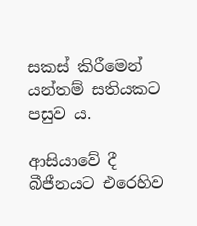සකස් කිරීමෙන් යන්තම් සතියකට පසුව ය.

ආසියාවේ දී බීජීනයට එරෙහිව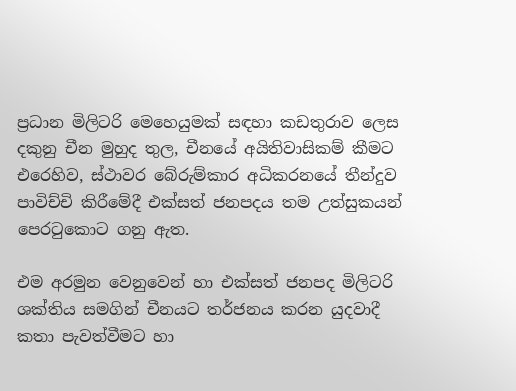ප්‍රධාන මිලිටරි මෙහෙයුමක් සඳහා කඩතුරාව ලෙස දකුනු චීන මුහුද තුල, චීනයේ අයිතිවාසිකම් කීමට එරෙහිව, ස්ථාවර බේරුම්කාර අධිකරනයේ තීන්දුව පාවිච්චි කිරීමේදී එක්සත් ජනපදය තම උත්සුකයන් පෙරටුකොට ගනු ඇත.

එම අරමුන වෙනුවෙන් හා එක්සත් ජනපද මිලිටරි ශක්තිය සමගින් චීනයට තර්ජනය කරන යුදවාදී කතා පැවත්වීමට හා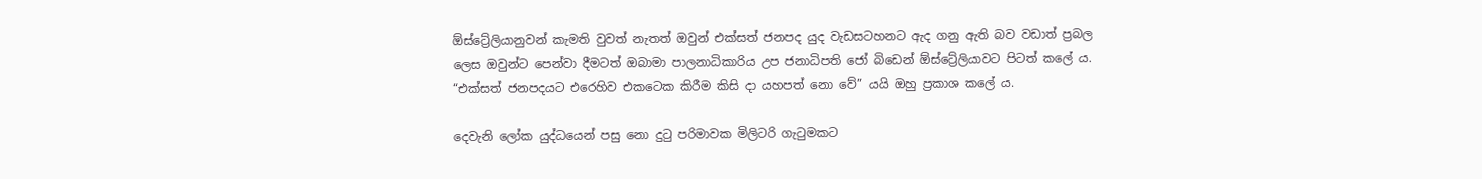ඕස්ට්‍රේලියානුවන් කැමති වුවත් නැතත් ඔවුන් එක්සත් ජනපද යුද වැඩසටහනට ඇද ගනු ඇති බව වඩාත් ප්‍රබල ලෙස ඔවුන්ට පෙන්වා දීමටත් ඔබාමා පාලනාධිකාරිය උප ජනාධිපති ජෝ බිඩෙන් ඕස්ට්‍රේලියාවට පිටත් කලේ ය. “එක්සත් ජනපදයට එරෙහිව එකටෙක කිරීම කිසි දා යහපත් නො වේ” යයි ඔහු ප්‍රකාශ කලේ ය.

දෙවැනි ලෝක යුද්ධයෙන් පසු නො දුටු පරිමාවක මිලිටරි ගැටුමකට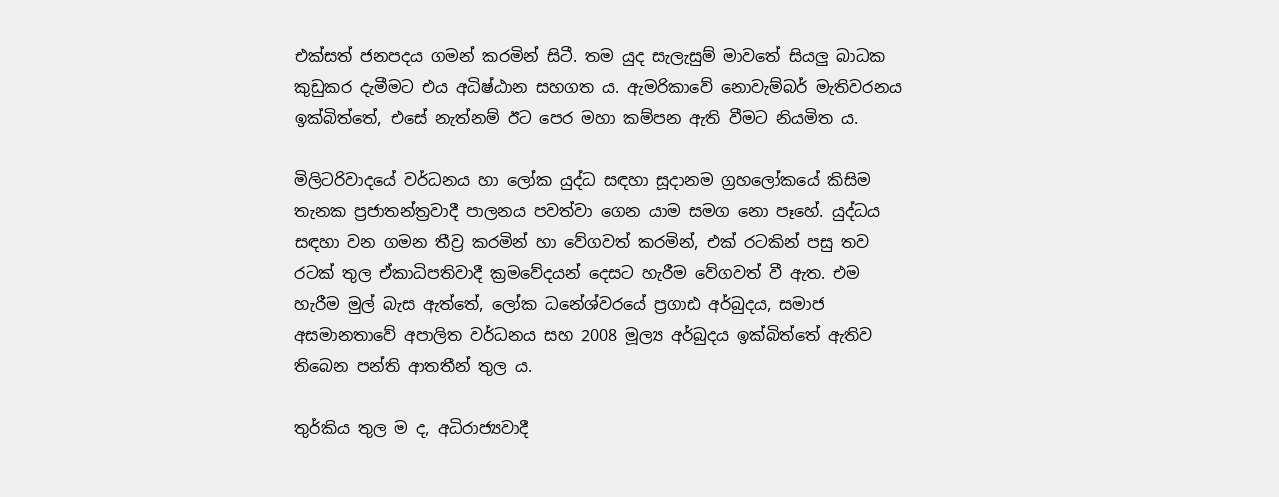එක්සත් ජනපදය ගමන් කරමින් සිටී. තම යුද සැලැසුම් මාවතේ සියලු බාධක කුඩුකර දැමීමට එය අධිෂ්ඨාන සහගත ය. ඇමරිකාවේ නොවැම්බර් මැතිවරනය ඉක්බිත්තේ, එසේ නැත්නම් ඊට පෙර මහා කම්පන ඇති වීමට නියමිත ය.

මිලිටරිවාදයේ වර්ධනය හා ලෝක යුද්ධ සඳහා සූදානම ග්‍රහලෝකයේ කිසිම තැනක ප්‍රජාතන්ත්‍රවාදී පාලනය පවත්වා ගෙන යාම සමග නො පෑහේ. යුද්ධය සඳහා වන ගමන තීව්‍ර කරමින් හා වේගවත් කරමින්, එක් රටකින් පසු තව රටක් තුල ඒකාධිපතිවාදී ක්‍රමවේදයන් දෙසට හැරීම වේගවත් වී ඇත. එම හැරීම මුල් බැස ඇත්තේ, ලෝක ධනේශ්වරයේ ප්‍රගාඪ අර්බුදය, සමාජ අසමානතාවේ අපාලිත වර්ධනය සහ 2008 මූල්‍ය අර්බුදය ඉක්බිත්තේ ඇතිව තිබෙන පන්ති ආතතීන් තුල ය.

තුර්කිය තුල ම ද, අධිරාජ්‍යවාදී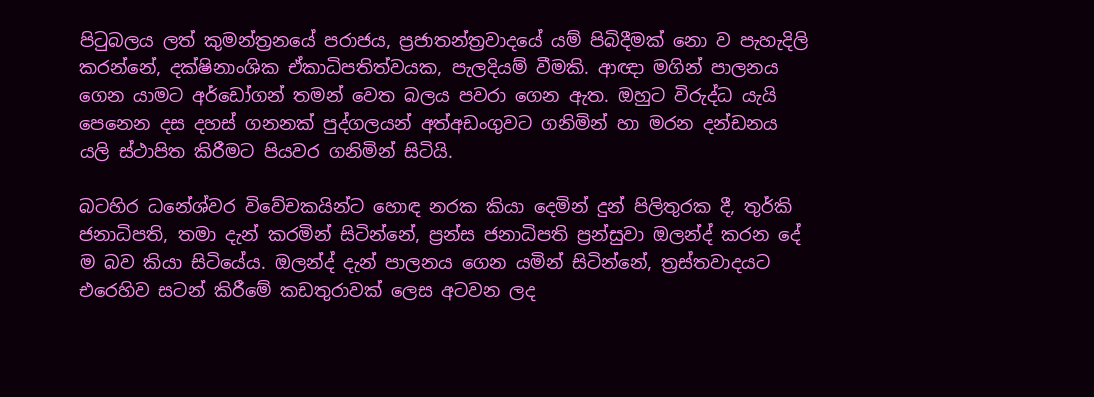පිටුබලය ලත් කුමන්ත්‍රනයේ පරාජය, ප්‍රජාතන්ත්‍රවාදයේ යම් පිබිදීමක් නො ව පැහැදිලි කරන්නේ, දක්ෂිනාංශික ඒකාධිපතිත්වයක, පැලදියම් වීමකි. ආඥා මගින් පාලනය ගෙන යාමට අර්ඩෝගන් තමන් වෙත බලය පවරා ගෙන ඇත. ඔහුට විරුද්ධ යැයි පෙනෙන දස දහස් ගනනක් පුද්ගලයන් අත්අඩංගුවට ගනිමින් හා මරන දන්ඩනය යලි ස්ථාපිත කිරීමට පියවර ගනිමින් සිටියි.

බටහිර ධනේශ්වර විවේචකයින්ට හොඳ නරක කියා දෙමින් දුන් පිලිතුරක දී, තුර්කි ජනාධිපති, තමා දැන් කරමින් සිටින්නේ, ප්‍රන්ස ජනාධිපති ප්‍රන්සුවා ඔලන්ද් කරන දේ ම බව කියා සිටියේය. ඔලන්ද් දැන් පාලනය ගෙන යමින් සිටින්නේ, ත්‍රස්තවාදයට එරෙහිව සටන් කිරීමේ කඩතුරාවක් ලෙස අටවන ලද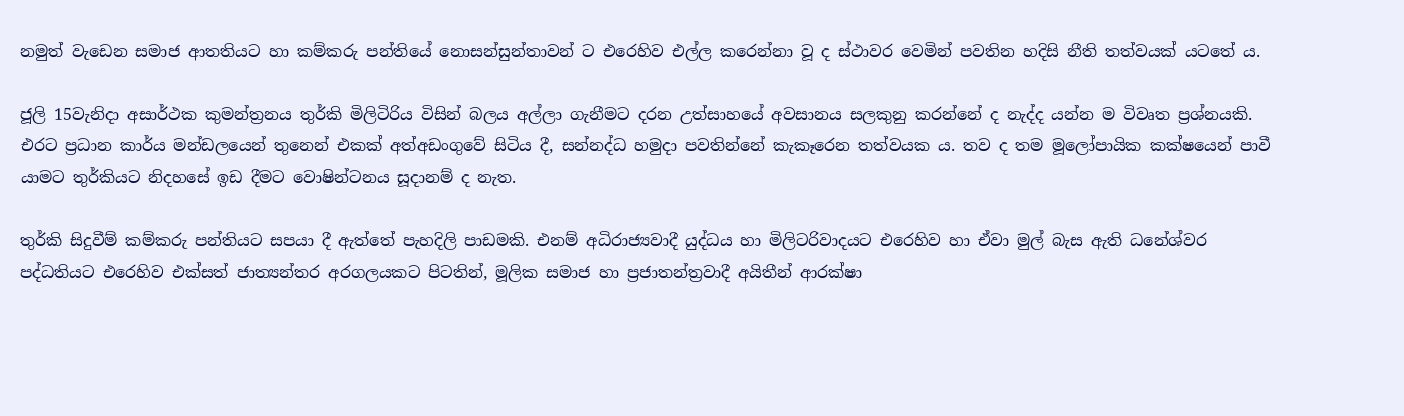නමුත් වැඩෙන සමාජ ආතතියට හා කම්කරු පන්තියේ නොසන්සුන්තාවන් ට එරෙහිව එල්ල කරෙන්නා වූ ද ස්ථාවර වෙමින් පවතින හදිසි නීති තත්වයක් යටතේ ය.

ජූලි 15වැනිදා අසාර්ථක කුමන්ත්‍රනය තුර්කි මිලිටිරිය විසින් බලය අල්ලා ගැනීමට දරන උත්සාහයේ අවසානය සලකුනු කරන්නේ ද නැද්ද යන්න ම විවෘත ප්‍රශ්නයකි. එරට ප්‍රධාන කාර්ය මන්ඩලයෙන් තුනෙන් එකක් අත්අඩංගුවේ සිටිය දී, සන්නද්ධ හමුදා පවතින්නේ කැකෑරෙන තත්වයක ය. තව ද තම මූලෝපායික කක්ෂයෙන් පාවී යාමට තුර්කියට නිදහසේ ඉඩ දීමට වොෂින්ටනය සූදානම් ද නැත.

තුර්කි සිදුවීම් කම්කරු පන්තියට සපයා දී ඇත්තේ පැහදිලි පාඩමකි. එනම් අධිරාජ්‍යවාදී යුද්ධය හා මිලිටරිවාදයට එරෙහිව හා ඒවා මුල් බැස ඇති ධනේශ්වර පද්ධතියට එරෙහිව එක්සත් ජාත්‍යන්තර අරගලයකට පිටතින්, මූලික සමාජ හා ප්‍රජාතන්ත්‍රවාදී අයිතීන් ආරක්ෂා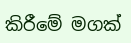කිරීමේ මගක්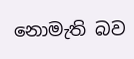නොමැති බව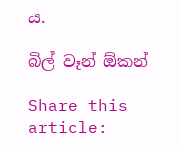ය.

බිල් වෑන් ඕකන්

Share this article: